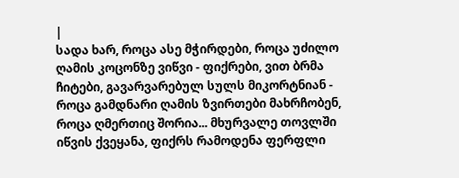|
სადა ხარ, როცა ასე მჭირდები, როცა უძილო ღამის კოცონზე ვიწვი - ფიქრები, ვით ბრმა ჩიტები, გავარვარებულ სულს მიკორტნიან - როცა გამდნარი ღამის ზვირთები მახრჩობენ, როცა ღმერთიც შორია... მხურვალე თოვლში იწვის ქვეყანა, ფიქრს რამოდენა ფერფლი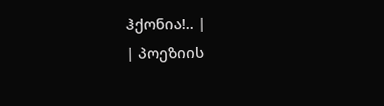ჰქონია!.. |
| პოეზიის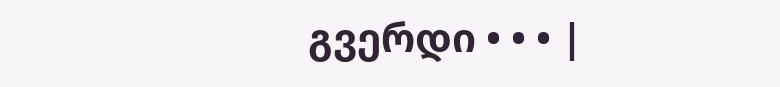გვერდი • • • |